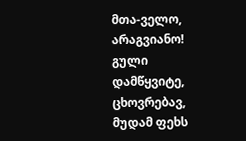მთა-ველო, არაგვიანო!
გული დამწყვიტე, ცხოვრებავ,
მუდამ ფეხს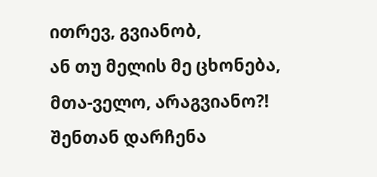ითრევ, გვიანობ,
ან თუ მელის მე ცხონება,
მთა-ველო, არაგვიანო?!
შენთან დარჩენა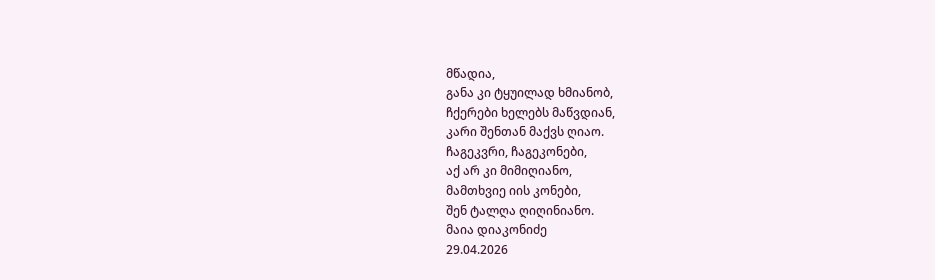მწადია,
განა კი ტყუილად ხმიანობ,
ჩქერები ხელებს მაწვდიან,
კარი შენთან მაქვს ღიაო.
ჩაგეკვრი, ჩაგეკონები,
აქ არ კი მიმიღიანო,
მამთხვიე იის კონები,
შენ ტალღა ღიღინიანო.
მაია დიაკონიძე
29.04.2026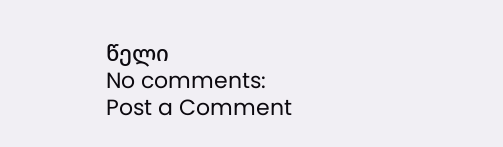წელი
No comments:
Post a Comment